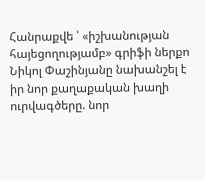Հանրաքվե ՝ «իշխանության հայեցողությամբ» գրիֆի ներքո
Նիկոլ Փաշինյանը նախանշել է իր նոր քաղաքական խաղի ուրվագծերը. նոր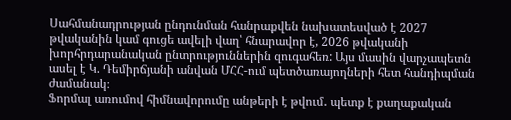Սահմանադրության ընդունման հանրաքվեն նախատեսված է 2027 թվականին կամ գուցե ավելի վաղ՝ հնարավոր է, 2026 թվականի խորհրդարանական ընտրություններին զուգահեռ: Այս մասին վարչապետն ասել է Կ. Դեմիրճյանի անվան ՄՀՀ-ում պետծառայողների հետ հանդիպման ժամանակ։
Ֆորմալ առումով հիմնավորումը անթերի է թվում․ պետք է քաղաքական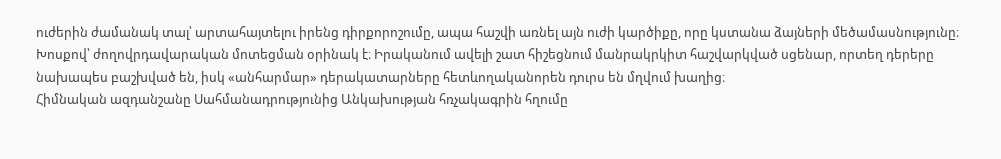ուժերին ժամանակ տալ՝ արտահայտելու իրենց դիրքորոշումը, ապա հաշվի առնել այն ուժի կարծիքը, որը կստանա ձայների մեծամասնությունը։ Խոսքով՝ ժողովրդավարական մոտեցման օրինակ է։ Իրականում ավելի շատ հիշեցնում մանրակրկիտ հաշվարկված սցենար, որտեղ դերերը նախապես բաշխված են, իսկ «անհարմար» դերակատարները հետևողականորեն դուրս են մղվում խաղից։
Հիմնական ազդանշանը Սահմանադրությունից Անկախության հռչակագրին հղումը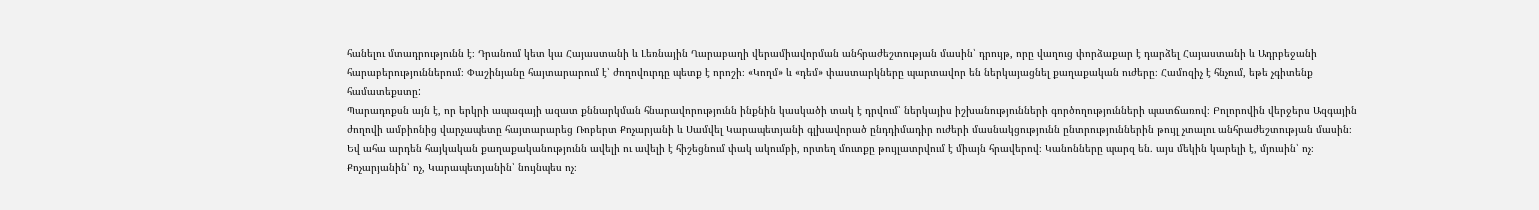հանելու մտադրությունն է։ Դրանում կետ կա Հայաստանի և Լեռնային Ղարաբաղի վերամիավորման անհրաժեշտության մասին՝ դրույթ, որը վաղուց փորձաքար է դարձել Հայաստանի և Ադրբեջանի հարաբերություններում։ Փաշինյանը հայտարարում է՝ ժողովուրդը պետք է որոշի։ «Կողմ» և «դեմ» փաստարկները պարտավոր են ներկայացնել քաղաքական ուժերը։ Համոզիչ է հնչում, եթե չգիտենք համատեքստը:
Պարադոքսն այն է, որ երկրի ապագայի ազատ քննարկման հնարավորությունն ինքնին կասկածի տակ է դրվում՝ ներկայիս իշխանությունների գործողությունների պատճառով։ Բոլորովին վերջերս Ազգային ժողովի ամբիոնից վարչապետը հայտարարեց Ռոբերտ Քոչարյանի և Սամվել Կարապետյանի գլխավորած ընդդիմադիր ուժերի մասնակցությունն ընտրություններին թույլ չտալու անհրաժեշտության մասին։
Եվ ահա արդեն հայկական քաղաքականությունն ավելի ու ավելի է հիշեցնում փակ ակումբի, որտեղ մուտքը թույլատրվում է միայն հրավերով։ Կանոնները պարզ են․ այս մեկին կարելի է, մյուսին՝ ոչ։ Քոչարյանին՝ ոչ, Կարապետյանին՝ նույնպես ոչ։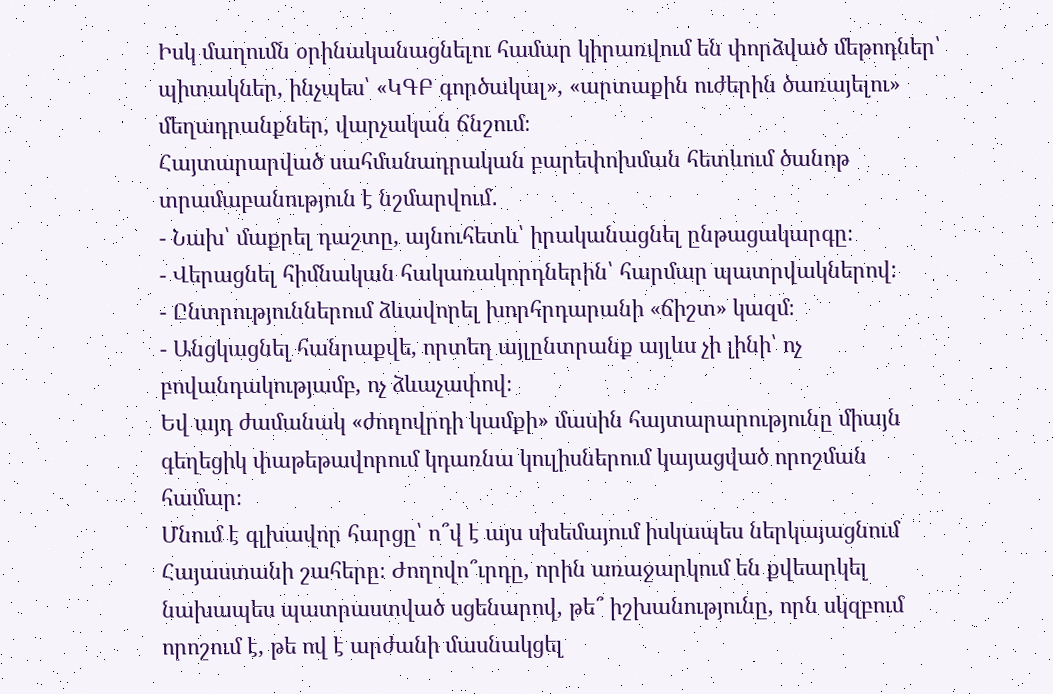Իսկ մաղումն օրինականացնելու համար կիրառվում են փորձված մեթոդներ՝ պիտակներ, ինչպես՝ «ԿԳԲ գործակալ», «արտաքին ուժերին ծառայելու» մեղադրանքներ, վարչական ճնշում։
Հայտարարված սահմանադրական բարեփոխման հետևում ծանոթ տրամաբանություն է նշմարվում․
- Նախ՝ մաքրել դաշտը, այնուհետև՝ իրականացնել ընթացակարգը։
- Վերացնել հիմնական հակառակորդներին՝ հարմար պատրվակներով:
- Ընտրություններում ձևավորել խորհրդարանի «ճիշտ» կազմ։
- Անցկացնել հանրաքվե, որտեղ այլընտրանք այլևս չի լինի՝ ոչ բովանդակությամբ, ոչ ձևաչափով։
Եվ այդ ժամանակ «ժողովրդի կամքի» մասին հայտարարությունը միայն գեղեցիկ փաթեթավորում կդառնա կուլիսներում կայացված որոշման համար։
Մնում է գլխավոր հարցը՝ ո՞վ է այս սխեմայում իսկապես ներկայացնում Հայաստանի շահերը։ Ժողովո՞ւրդը, որին առաջարկում են քվեարկել նախապես պատրաստված սցենարով, թե՞ իշխանությունը, որն սկզբում որոշում է, թե ով է արժանի մասնակցել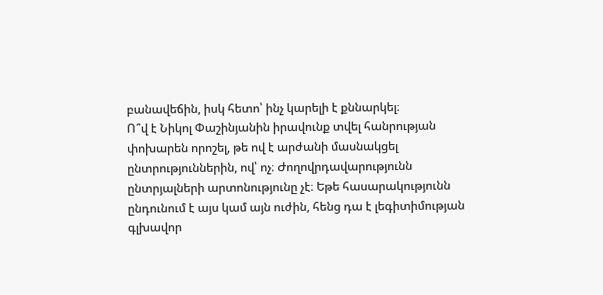բանավեճին, իսկ հետո՝ ինչ կարելի է քննարկել։
Ո՞վ է Նիկոլ Փաշինյանին իրավունք տվել հանրության փոխարեն որոշել, թե ով է արժանի մասնակցել ընտրություններին, ով՝ ոչ։ Ժողովրդավարությունն ընտրյալների արտոնությունը չէ։ Եթե հասարակությունն ընդունում է այս կամ այն ուժին, հենց դա է լեգիտիմության գլխավոր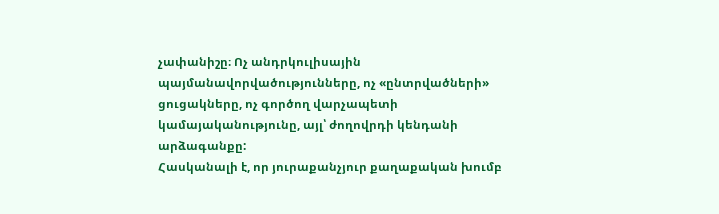չափանիշը։ Ոչ անդրկուլիսային պայմանավորվածությունները, ոչ «ընտրվածների» ցուցակները, ոչ գործող վարչապետի կամայականությունը, այլ՝ ժողովրդի կենդանի արձագանքը:
Հասկանալի է, որ յուրաքանչյուր քաղաքական խումբ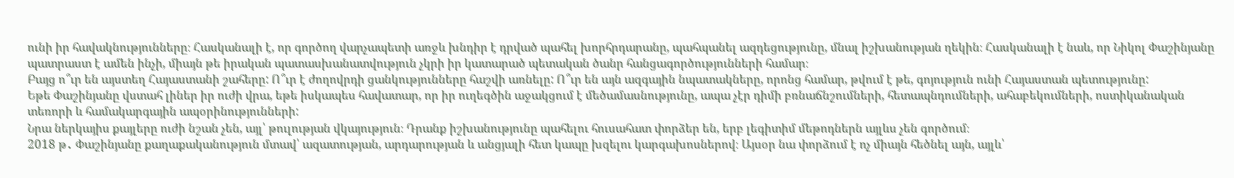ունի իր հավակնությունները։ Հասկանալի է, որ գործող վարչապետի առջև խնդիր է դրված պահել խորհրդարանը, պահպանել ազդեցությունը, մնալ իշխանության ղեկին։ Հասկանալի է նաև, որ Նիկոլ Փաշինյանը պատրաստ է ամեն ինչի, միայն թե իրական պատասխանատվություն չկրի իր կատարած պետական ծանր հանցագործությունների համար։
Բայց ո՞ւր են այստեղ Հայաստանի շահերը: Ո՞ւր է ժողովրդի ցանկությունները հաշվի առնելը: Ո՞ւր են այն ազգային նպատակները, որոնց համար, թվում է թե, գոյություն ունի Հայաստան պետությունը:
Եթե Փաշինյանը վստահ լիներ իր ուժի վրա, եթե իսկապես հավատար, որ իր ուղեգծին աջակցում է մեծամասնությունը, ապա չէր դիմի բռնաճնշումների, հետապնդումների, ահաբեկումների, ոստիկանական տեռորի և համակարգային ապօրինությունների:
Նրա ներկայիս քայլերը ուժի նշան չեն, այլ՝ թուլության վկայություն։ Դրանք իշխանությունը պահելու հուսահատ փորձեր են, երբ լեգիտիմ մեթոդներն այլևս չեն գործում։
2018 թ․ Փաշինյանը քաղաքականություն մտավ՝ ազատության, արդարության և անցյալի հետ կապը խզելու կարգախոսներով։ Այսօր նա փորձում է ոչ միայն հեծնել այն, այլև՝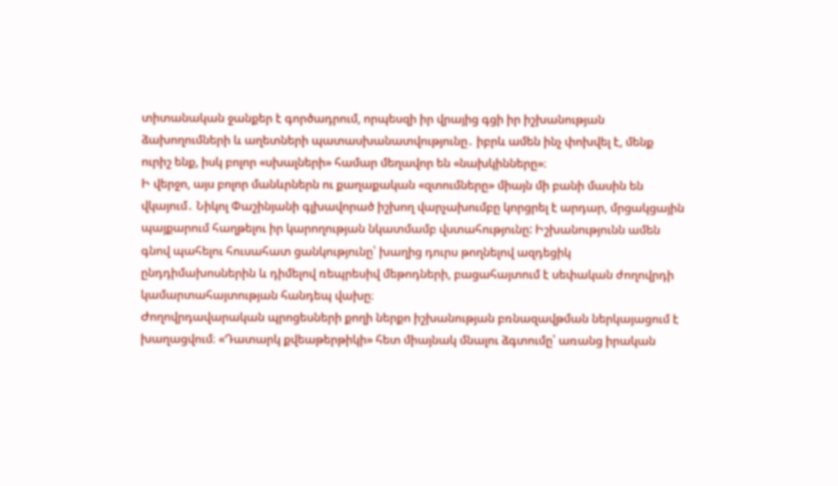տիտանական ջանքեր է գործադրում, որպեսզի իր վրայից գցի իր իշխանության ձախողումների և աղետների պատասխանատվությունը․ իբրև ամեն ինչ փոխվել է, մենք ուրիշ ենք, իսկ բոլոր «սխալների» համար մեղավոր են «նախկինները»։
Ի վերջո, այս բոլոր մանևրներն ու քաղաքական «զտումները» միայն մի բանի մասին են վկայում․ Նիկոլ Փաշինյանի գլխավորած իշխող վարչախումբը կորցրել է արդար, մրցակցային պայքարում հաղթելու իր կարողության նկատմամբ վստահությունը: Իշխանությունն ամեն գնով պահելու հուսահատ ցանկությունը՝ խաղից դուրս թողնելով ազդեցիկ ընդդիմախոսներին և դիմելով ռեպրեսիվ մեթոդների, բացահայտում է սեփական ժողովրդի կամարտահայտության հանդեպ վախը։
Ժողովրդավարական պրոցեսների քողի ներքո իշխանության բռնազավթման ներկայացում է խաղացվում։ «Դատարկ քվեաթերթիկի» հետ միայնակ մնալու ձգտումը՝ առանց իրական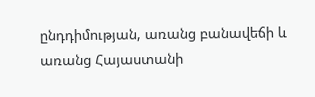ընդդիմության, առանց բանավեճի և առանց Հայաստանի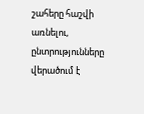շահերը հաշվի առնելու, ընտրությունները վերածում է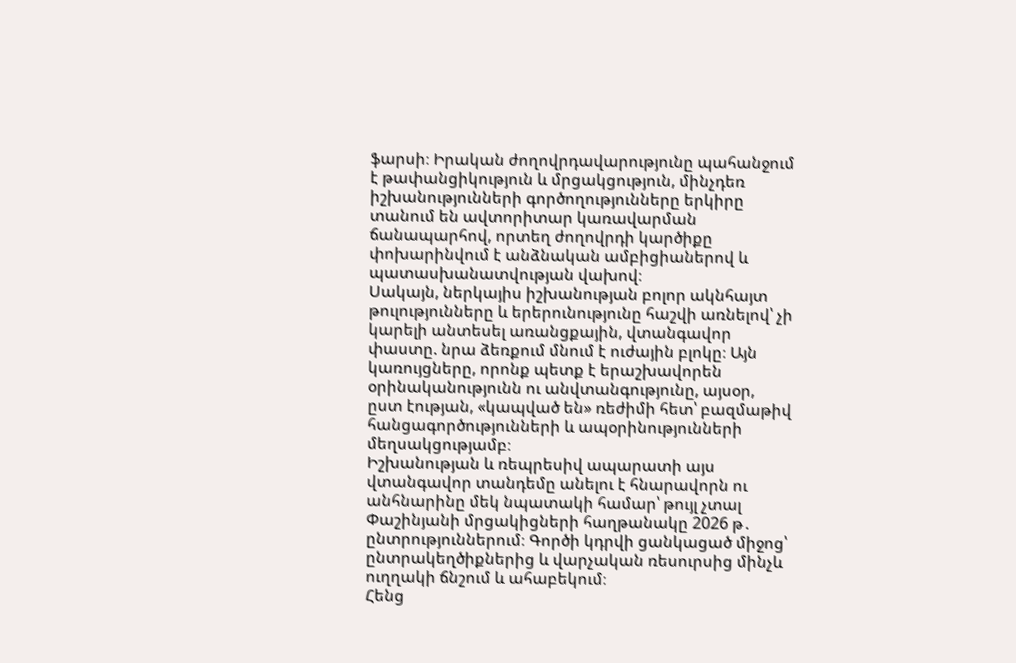ֆարսի։ Իրական ժողովրդավարությունը պահանջում է թափանցիկություն և մրցակցություն, մինչդեռ իշխանությունների գործողությունները երկիրը տանում են ավտորիտար կառավարման ճանապարհով, որտեղ ժողովրդի կարծիքը փոխարինվում է անձնական ամբիցիաներով և պատասխանատվության վախով։
Սակայն, ներկայիս իշխանության բոլոր ակնհայտ թուլությունները և երերունությունը հաշվի առնելով՝ չի կարելի անտեսել առանցքային, վտանգավոր փաստը. նրա ձեռքում մնում է ուժային բլոկը։ Այն կառույցները, որոնք պետք է երաշխավորեն օրինականությունն ու անվտանգությունը, այսօր, ըստ էության, «կապված են» ռեժիմի հետ՝ բազմաթիվ հանցագործությունների և ապօրինությունների մեղսակցությամբ։
Իշխանության և ռեպրեսիվ ապարատի այս վտանգավոր տանդեմը անելու է հնարավորն ու անհնարինը մեկ նպատակի համար՝ թույլ չտալ Փաշինյանի մրցակիցների հաղթանակը 2026 թ․ ընտրություններում։ Գործի կդրվի ցանկացած միջոց՝ ընտրակեղծիքներից և վարչական ռեսուրսից մինչև ուղղակի ճնշում և ահաբեկում։
Հենց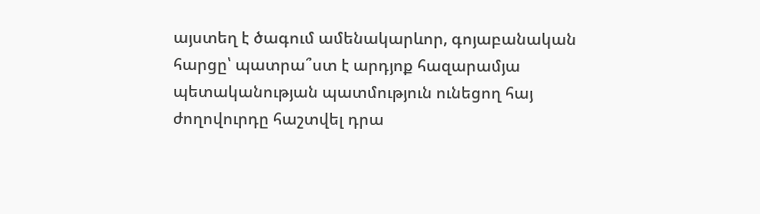այստեղ է ծագում ամենակարևոր, գոյաբանական հարցը՝ պատրա՞ստ է արդյոք հազարամյա պետականության պատմություն ունեցող հայ ժողովուրդը հաշտվել դրա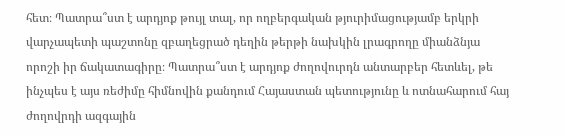հետ։ Պատրա՞ստ է արդյոք թույլ տալ, որ ողբերգական թյուրիմացությամբ երկրի վարչապետի պաշտոնը զբաղեցրած դեղին թերթի նախկին լրագրողը միանձնյա որոշի իր ճակատագիրը։ Պատրա՞ստ է արդյոք ժողովուրդն անտարբեր հետևել, թե ինչպես է այս ռեժիմը հիմնովին քանդում Հայաստան պետությունը և ոտնահարում հայ ժողովրդի ազգային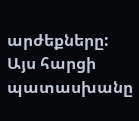արժեքները: Այս հարցի պատասխանը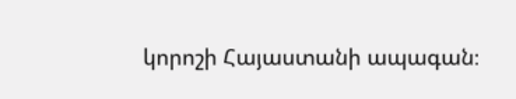կորոշի Հայաստանի ապագան։